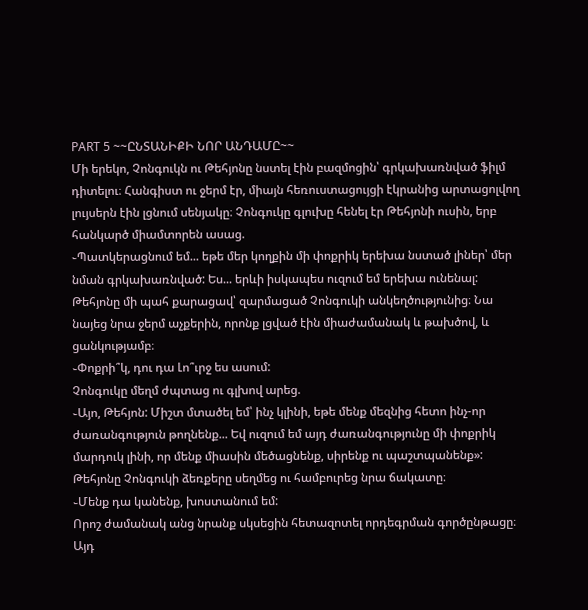PART 5 ~~ԸՆՏԱՆԻՔԻ ՆՈՐ ԱՆԴԱՄԸ~~
Մի երեկո, Չոնգուկն ու Թեհյոնը նստել էին բազմոցին՝ գրկախառնված ֆիլմ դիտելու։ Հանգիստ ու ջերմ էր, միայն հեռուստացույցի էկրանից արտացոլվող լույսերն էին լցնում սենյակը։ Չոնգուկը գլուխը հենել էր Թեհյոնի ուսին, երբ հանկարծ միամտորեն ասաց.
֊Պատկերացնում եմ... եթե մեր կողքին մի փոքրիկ երեխա նստած լիներ՝ մեր նման գրկախառնված: Ես... երևի իսկապես ուզում եմ երեխա ունենալ:
Թեհյոնը մի պահ քարացավ՝ զարմացած Չոնգուկի անկեղծությունից։ Նա նայեց նրա ջերմ աչքերին, որոնք լցված էին միաժամանակ և թախծով, և ցանկությամբ։
֊Փոքրի՞կ, դու դա Լո՞ւրջ ես ասում:
Չոնգուկը մեղմ ժպտաց ու գլխով արեց.
֊Այո, Թեհյոն: Միշտ մտածել եմ՝ ինչ կլինի, եթե մենք մեզնից հետո ինչ-որ ժառանգություն թողնենք... Եվ ուզում եմ այդ ժառանգությունը մի փոքրիկ մարդուկ լինի, որ մենք միասին մեծացնենք, սիրենք ու պաշտպանենք»:
Թեհյոնը Չոնգուկի ձեռքերը սեղմեց ու համբուրեց նրա ճակատը։
֊Մենք դա կանենք, խոստանում եմ:
Որոշ ժամանակ անց նրանք սկսեցին հետազոտել որդեգրման գործընթացը։ Այդ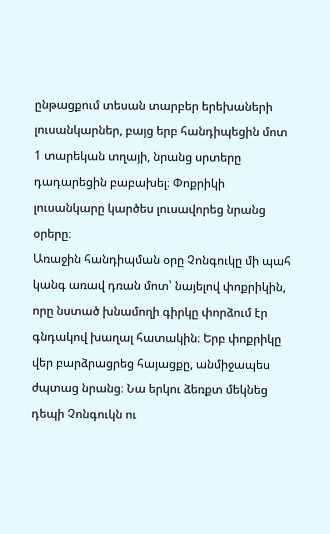ընթացքում տեսան տարբեր երեխաների լուսանկարներ, բայց երբ հանդիպեցին մոտ 1 տարեկան տղայի, նրանց սրտերը դադարեցին բաբախել։ Փոքրիկի լուսանկարը կարծես լուսավորեց նրանց օրերը։
Առաջին հանդիպման օրը Չոնգուկը մի պահ կանգ առավ դռան մոտ՝ նայելով փոքրիկին, որը նստած խնամողի գիրկը փորձում էր գնդակով խաղալ հատակին։ Երբ փոքրիկը վեր բարձրացրեց հայացքը, անմիջապես ժպտաց նրանց։ Նա երկու ձեռքտ մեկնեց դեպի Չոնգուկն ու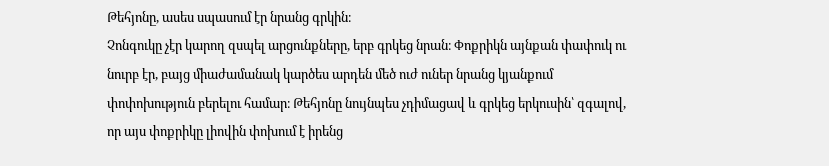Թեհյոնը, ասես սպասում էր նրանց գրկին։
Չոնգուկը չէր կարող զսպել արցունքները, երբ գրկեց նրան։ Փոքրիկն այնքան փափուկ ու նուրբ էր, բայց միաժամանակ կարծես արդեն մեծ ուժ ուներ նրանց կյանքում փոփոխություն բերելու համար։ Թեհյոնը նույնպես չդիմացավ և գրկեց երկուսին՝ զգալով, որ այս փոքրիկը լիովին փոխում է իրենց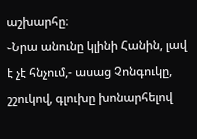աշխարհը։
֊Նրա անունը կլինի Հանին, լավ է չէ հնչում,- ասաց Չոնգուկը, շշուկով, գլուխը խոնարհելով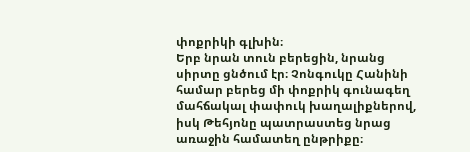փոքրիկի գլխին։
Երբ նրան տուն բերեցին, նրանց սիրտը ցնծում էր։ Չոնգուկը Հանինի համար բերեց մի փոքրիկ գունագեղ մահճակալ փափուկ խաղալիքներով, իսկ Թեհյոնը պատրաստեց նրաց առաջին համատեղ ընթրիքը։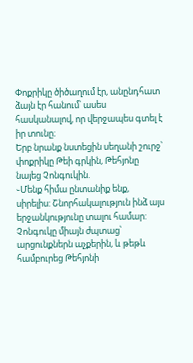Փոքրիկը ծիծաղում էր, անընդհատ ձայն էր հանում՝ ասես հասկանալով, որ վերջապես գտել է իր տունը։
Երբ նրանք նստեցին սեղանի շուրջ՝ փոքրիկը Թեի գրկին, Թեհյոնը նայեց Չոնգուկին.
֊Մենք հիմա ընտանիք ենք, սիրելիս: Շնորհակալություն ինձ այս երջանկությունը տալու համար:
Չոնգուկը միայն ժպտաց՝ արցունքներն աչքերին, և թեթև համբուրեց Թեհյոնի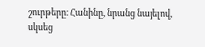շուրթերը։ Հանինը, նրանց նայելով, սկսեց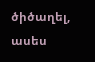ծիծաղել, ասես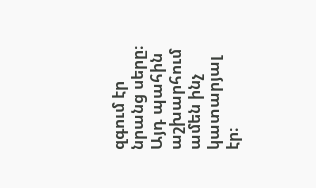զգում էր նրանց սերը։ Այդ պահին աշխարհում ամեն ինչ կատարյալ էր։